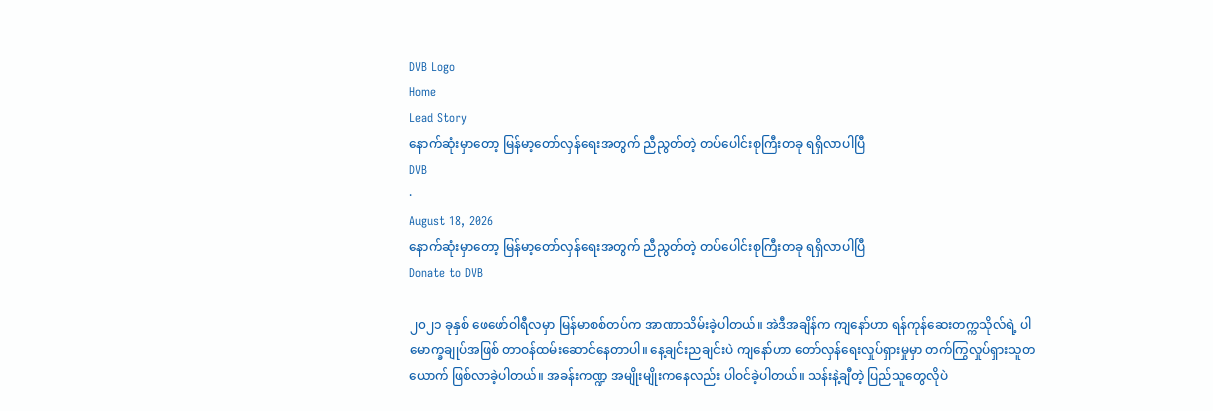DVB Logo
Home
Lead Story
နောက်ဆုံးမှာတော့ မြန်မာ့တော်လှန်ရေးအတွက် ညီညွတ်တဲ့ တပ်ပေါင်းစုကြီးတခု ရရှိလာပါပြီ
DVB
·
August 18, 2026
နောက်ဆုံးမှာတော့ မြန်မာ့တော်လှန်ရေးအတွက် ညီညွတ်တဲ့ တပ်ပေါင်းစုကြီးတခု ရရှိလာပါပြီ
Donate to DVB

၂၀၂၁ ခုနှစ် ဖေဖော်ဝါရီလမှာ မြန်မာစစ်တပ်က အာဏာသိမ်းခဲ့ပါတယ်။ အဲဒီအချိန်က ကျနော်ဟာ ရန်ကုန်ဆေးတက္ကသိုလ်ရဲ့ ပါမောက္ခချုပ်အဖြစ် တာဝန်ထမ်းဆောင်နေတာပါ။ နေ့ချင်းညချင်းပဲ ကျနော်ဟာ တော်လှန်ရေးလှုပ်ရှားမှုမှာ တက်ကြွလှုပ်ရှားသူတယောက် ဖြစ်လာခဲ့ပါတယ်။ အခန်းကဏ္ဍ အမျိုးမျိုးကနေလည်း ပါဝင်ခဲ့ပါတယ်။ သန်းနဲ့ချီတဲ့ ပြည်သူတွေလိုပဲ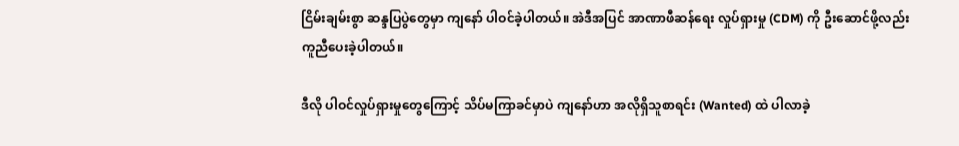ငြိမ်းချမ်းစွာ ဆန္ဒပြပွဲတွေမှာ ကျနော် ပါဝင်ခဲ့ပါတယ်။ အဲဒီအပြင် အာဏာဖီဆန်ရေး လှုပ်ရှားမှု (CDM) ကို ဦးဆောင်ဖို့လည်း ကူညီပေးခဲ့ပါတယ်။

ဒီလို ပါဝင်လှုပ်ရှားမှုတွေကြောင့် သိပ်မကြာခင်မှာပဲ ကျနော်ဟာ အလိုရှိသူစာရင်း (Wanted) ထဲ ပါလာခဲ့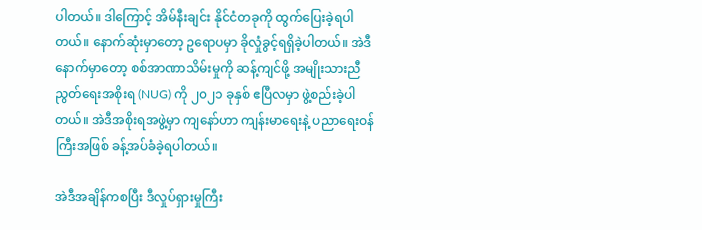ပါတယ်။ ဒါကြောင့် အိမ်နီးချင်း နိုင်ငံတခုကို ထွက်ပြေးခဲ့ရပါတယ်။ နောက်ဆုံးမှာတော့ ဥရောပမှာ ခိုလှုံခွင့်ရရှိခဲ့ပါတယ်။ အဲဒီနောက်မှာတော့ စစ်အာဏာသိမ်းမှုကို ဆန့်ကျင်ဖို့ အမျိုးသားညီညွတ်ရေးအစိုးရ (NUG) ကို ၂၀၂၁ ခုနှစ် ဧပြီလမှာ ဖွဲ့စည်းခဲ့ပါတယ်။ အဲဒီအစိုးရအဖွဲ့မှာ ကျနော်ဟာ ကျန်းမာရေးနဲ့ ပညာရေးဝန်ကြီးအဖြစ် ခန့်အပ်ခံခဲ့ရပါတယ်။

အဲဒီအချိန်ကစပြီး ဒီလှုပ်ရှားမှုကြီး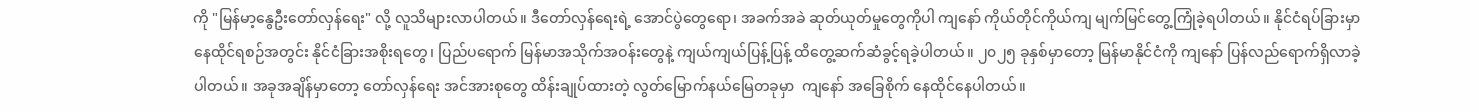ကို "မြန်မာ့နွေဦးတော်လှန်ရေး" လို့ လူသိများလာပါတယ်။ ဒီတော်လှန်ရေးရဲ့ အောင်ပွဲတွေရော၊ အခက်အခဲ ဆုတ်ယုတ်မှုတွေကိုပါ ကျနော် ကိုယ်တိုင်ကိုယ်ကျ မျက်မြင်တွေ့ကြုံခဲ့ရပါတယ်။ နိုင်ငံရပ်ခြားမှာ နေထိုင်ရစဉ်အတွင်း နိုင်ငံခြားအစိုးရတွေ၊ ပြည်ပရောက် မြန်မာအသိုက်အဝန်းတွေနဲ့ ကျယ်ကျယ်ပြန့်ပြန့် ထိတွေ့ဆက်ဆံခွင့်ရခဲ့ပါတယ်။ ၂၀၂၅ ခုနှစ်မှာတော့ မြန်မာနိုင်ငံကို ကျနော် ပြန်လည်ရောက်ရှိလာခဲ့ပါတယ်။ အခုအချိန်မှာတော့ တော်လှန်ရေး အင်အားစုတွေ ထိန်းချုပ်ထားတဲ့ လွတ်မြောက်နယ်မြေတခုမှာ  ကျနော် အခြေစိုက် နေထိုင်နေပါတယ်။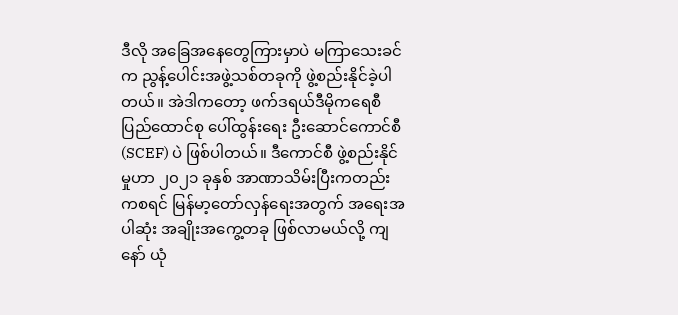ဒီလို အခြေအနေတွေကြားမှာပဲ မကြာသေးခင်က ညွန့်ပေါင်းအဖွဲ့သစ်တခုကို ဖွဲ့စည်းနိုင်ခဲ့ပါတယ်။ အဲဒါကတော့ ဖက်ဒရယ်ဒီမိုကရေစီပြည်ထောင်စု ပေါ်ထွန်းရေး ဦးဆောင်ကောင်စီ (SCEF) ပဲ ဖြစ်ပါတယ်။ ဒီကောင်စီ ဖွဲ့စည်းနိုင်မှုဟာ ၂၀၂၁ ခုနှစ် အာဏာသိမ်းပြီးကတည်းကစရင် မြန်မာ့တော်လှန်ရေးအတွက် အရေးအပါဆုံး အချိုးအကွေ့တခု ဖြစ်လာမယ်လို့ ကျနော် ယုံ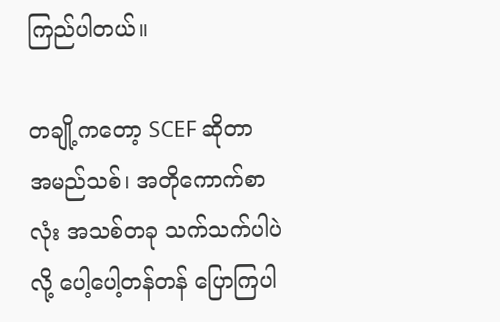ကြည်ပါတယ်။

တချို့ကတော့ SCEF ဆိုတာ အမည်သစ်၊ အတိုကောက်စာလုံး အသစ်တခု သက်သက်ပါပဲလို့ ပေါ့ပေါ့တန်တန် ပြောကြပါ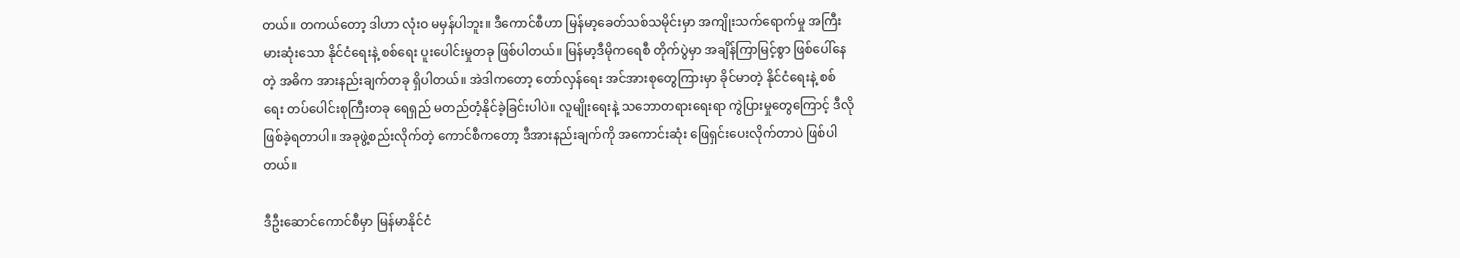တယ်။ တကယ်တော့ ဒါဟာ လုံးဝ မမှန်ပါဘူး။ ဒီကောင်စီဟာ မြန်မာ့ခေတ်သစ်သမိုင်းမှာ အကျိုးသက်ရောက်မှု အကြီးမားဆုံးသော နိုင်ငံရေးနဲ့ စစ်ရေး ပူးပေါင်းမှုတခု ဖြစ်ပါတယ်။ မြန်မာ့ဒီမိုကရေစီ တိုက်ပွဲမှာ အချိန်ကြာမြင့်စွာ ဖြစ်ပေါ်နေတဲ့ အဓိက အားနည်းချက်တခု ရှိပါတယ်။ အဲဒါကတော့ တော်လှန်ရေး အင်အားစုတွေကြားမှာ ခိုင်မာတဲ့ နိုင်ငံရေးနဲ့ စစ်ရေး တပ်ပေါင်းစုကြီးတခု ရေရှည် မတည်တံ့နိုင်ခဲ့ခြင်းပါပဲ။ လူမျိုးရေးနဲ့ သဘောတရားရေးရာ ကွဲပြားမှုတွေကြောင့် ဒီလို ဖြစ်ခဲ့ရတာပါ။ အခုဖွဲ့စည်းလိုက်တဲ့ ကောင်စီကတော့ ဒီအားနည်းချက်ကို အကောင်းဆုံး ဖြေရှင်းပေးလိုက်တာပဲ ဖြစ်ပါတယ်။

ဒီဦးဆောင်ကောင်စီမှာ မြန်မာနိုင်ငံ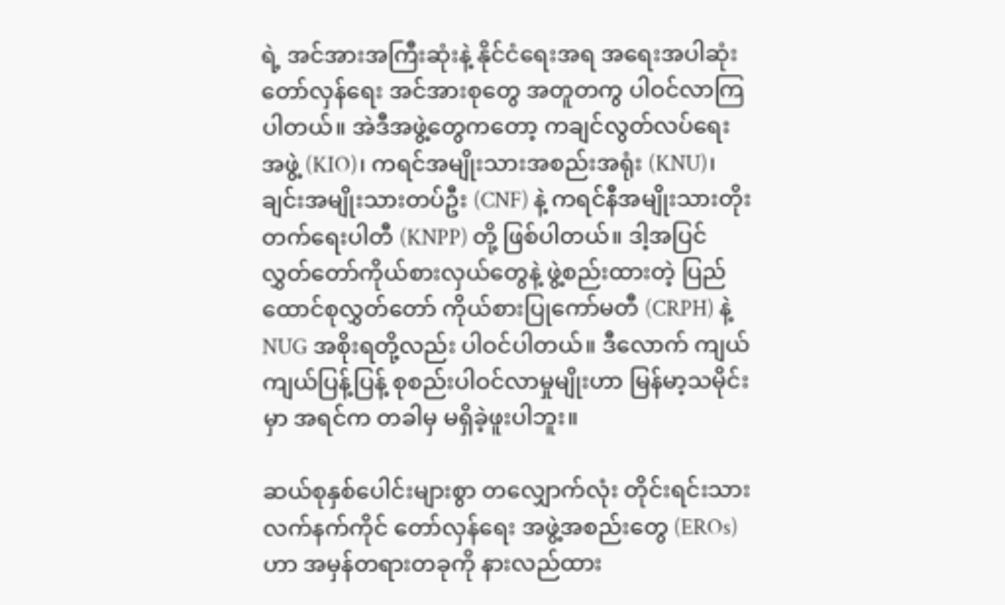ရဲ့ အင်အားအကြီးဆုံးနဲ့ နိုင်ငံရေးအရ အရေးအပါဆုံး တော်လှန်ရေး အင်အားစုတွေ အတူတကွ ပါဝင်လာကြပါတယ်။ အဲဒီအဖွဲ့တွေကတော့ ကချင်လွတ်လပ်ရေးအဖွဲ့ (KIO)၊ ကရင်အမျိုးသားအစည်းအရုံး (KNU)၊ ချင်းအမျိုးသားတပ်ဦး (CNF) နဲ့ ကရင်နီအမျိုးသားတိုးတက်ရေးပါတီ (KNPP) တို့ ဖြစ်ပါတယ်။ ဒါ့အပြင် လွှတ်တော်ကိုယ်စားလှယ်တွေနဲ့ ဖွဲ့စည်းထားတဲ့ ပြည်ထောင်စုလွှတ်တော် ကိုယ်စားပြုကော်မတီ (CRPH) နဲ့ NUG အစိုးရတို့လည်း ပါဝင်ပါတယ်။ ဒီလောက် ကျယ်ကျယ်ပြန့်ပြန့် စုစည်းပါဝင်လာမှုမျိုးဟာ မြန်မာ့သမိုင်းမှာ အရင်က တခါမှ မရှိခဲ့ဖူးပါဘူး။

ဆယ်စုနှစ်ပေါင်းများစွာ တလျှောက်လုံး တိုင်းရင်းသား လက်နက်ကိုင် တော်လှန်ရေး အဖွဲ့အစည်းတွေ (EROs) ဟာ အမှန်တရားတခုကို နားလည်ထား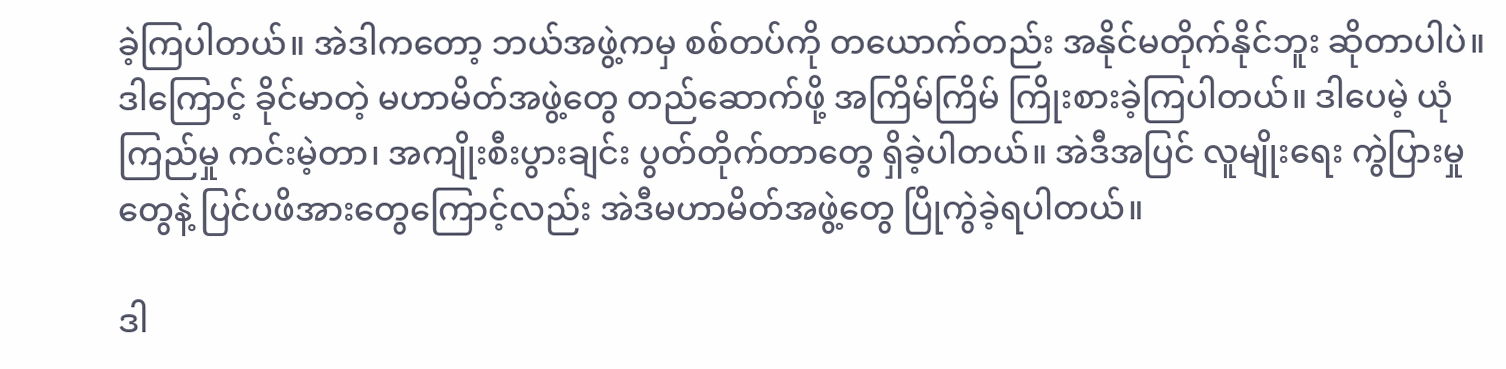ခဲ့ကြပါတယ်။ အဲဒါကတော့ ဘယ်အဖွဲ့ကမှ စစ်တပ်ကို တယောက်တည်း အနိုင်မတိုက်နိုင်ဘူး ဆိုတာပါပဲ။ ဒါကြောင့် ခိုင်မာတဲ့ မဟာမိတ်အဖွဲ့တွေ တည်ဆောက်ဖို့ အကြိမ်ကြိမ် ကြိုးစားခဲ့ကြပါတယ်။ ဒါပေမဲ့ ယုံကြည်မှု ကင်းမဲ့တာ၊ အကျိုးစီးပွားချင်း ပွတ်တိုက်တာတွေ ရှိခဲ့ပါတယ်။ အဲဒီအပြင် လူမျိုးရေး ကွဲပြားမှုတွေနဲ့ ပြင်ပဖိအားတွေကြောင့်လည်း အဲဒီမဟာမိတ်အဖွဲ့တွေ ပြိုကွဲခဲ့ရပါတယ်။

ဒါ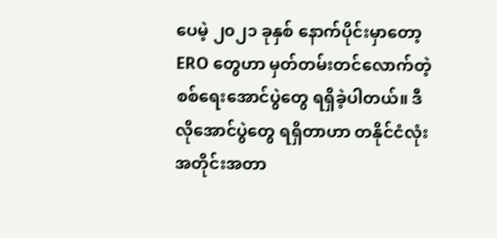ပေမဲ့ ၂၀၂၁ ခုနှစ် နောက်ပိုင်းမှာတော့ ERO တွေဟာ မှတ်တမ်းတင်လောက်တဲ့ စစ်ရေးအောင်ပွဲတွေ ရရှိခဲ့ပါတယ်။ ဒီလိုအောင်ပွဲတွေ ရရှိတာဟာ တနိုင်ငံလုံး အတိုင်းအတာ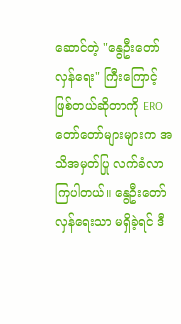ဆောင်တဲ့ "နွေဦးတော်လှန်ရေး" ကြီးကြောင့် ဖြစ်တယ်ဆိုတာကို ERO တော်တော်များများက အသိအမှတ်ပြု လက်ခံလာကြပါတယ်။ နွေဦးတော်လှန်ရေးသာ မရှိခဲ့ရင် ဒီ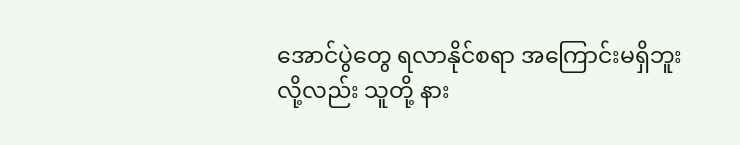အောင်ပွဲတွေ ရလာနိုင်စရာ အကြောင်းမရှိဘူးလို့လည်း သူတို့ နား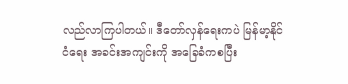လည်လာကြပါတယ်။ ဒီတော်လှန်ရေးကပဲ မြန်မာ့နိုင်ငံရေး အခင်းအကျင်းကို အခြေခံကစပြီး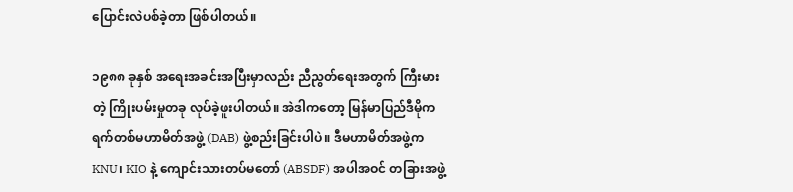ပြောင်းလဲပစ်ခဲ့တာ ဖြစ်ပါတယ်။

၁၉၈၈ ခုနှစ် အရေးအခင်းအပြီးမှာလည်း ညီညွတ်ရေးအတွက် ကြီးမားတဲ့ ကြိုးပမ်းမှုတခု လုပ်ခဲ့ဖူးပါတယ်။ အဲဒါကတော့ မြန်မာပြည်ဒီမိုကရက်တစ်မဟာမိတ်အဖွဲ့ (DAB) ဖွဲ့စည်းခြင်းပါပဲ။ ဒီမဟာမိတ်အဖွဲ့က KNU၊ KIO နဲ့ ကျောင်းသားတပ်မတော် (ABSDF) အပါအဝင် တခြားအဖွဲ့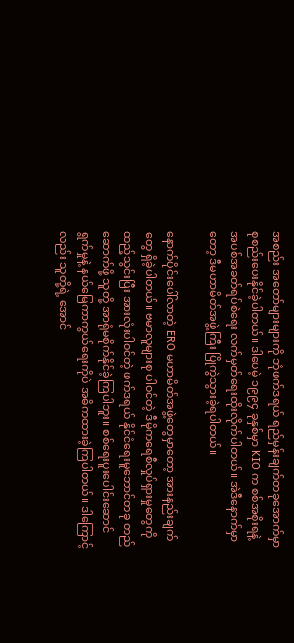အစည်း အတော်များများကို ဘုံဖက်ဒရယ် ရည်မှန်းချက်တခုအောက်မှာ စုစည်းပေးနိုင်ခဲ့ပါတယ်။ ဒါပေမဲ့ ၁၉၉၄ ခုနှစ်မှာ KIO က စစ်အစိုးရနဲ့ အပစ်အခတ်ရပ်စဲရေး လက်မှတ်ရေးထိုးလိုက်ပါတယ်။ အဲဒီနောက်မှာတော့ ဒီမဟာမိတ်အဖွဲ့ကြီး ပြိုကွဲသွားခဲ့ရပါတယ်။

နောက်ပိုင်းပေါ်လာတဲ့ ERO မဟာမိတ်အဖွဲ့တွေမှာတော့ အားနည်းချက်တွေ ရှိခဲ့ပါတယ်။ ဗမာလူများစု ပါဝင်တဲ့ ဒီမိုကရေစီလှုပ်ရှားမှုတွေကို ထည့်သွင်းပြီး အားလုံးပါဝင်တဲ့ ဖက်ဒရယ် နိုင်ငံရေးမူဘောင်တခု တည်ဆောက်ဖို့ သူတို့ အာရုံမစိုက်နိုင်ခဲ့ကြပါဘူး။ စစ်ရေးပူးပေါင်းဆောင်ရွက်မှုနဲ့ နယ်မြေကာကွယ်ရေးကိုပဲ အဓိကထားခဲ့ကြပါတယ်။ ဒါကြောင့်လည်း သူတို့ရဲ့ အောင်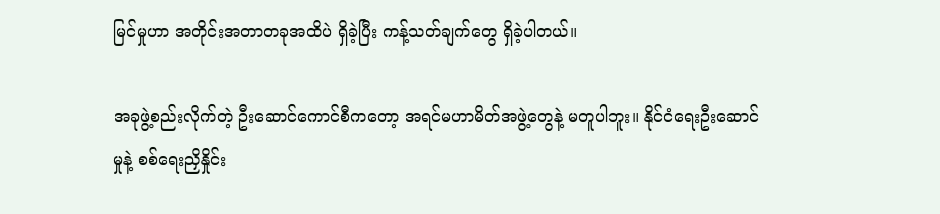မြင်မှုဟာ အတိုင်းအတာတခုအထိပဲ ရှိခဲ့ပြီး ကန့်သတ်ချက်တွေ ရှိခဲ့ပါတယ်။

အခုဖွဲ့စည်းလိုက်တဲ့ ဦးဆောင်ကောင်စီကတော့ အရင်မဟာမိတ်အဖွဲ့တွေနဲ့ မတူပါဘူး။ နိုင်ငံရေးဦးဆောင်မှုနဲ့ စစ်ရေးညှိနှိုင်း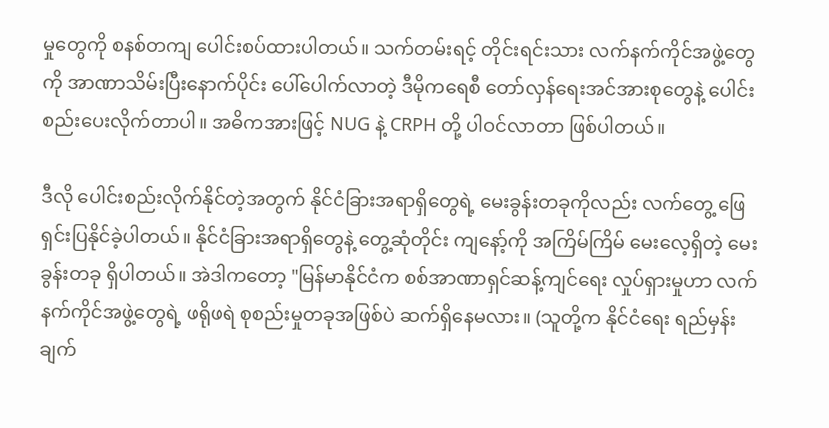မှုတွေကို စနစ်တကျ ပေါင်းစပ်ထားပါတယ်။ သက်တမ်းရင့် တိုင်းရင်းသား လက်နက်ကိုင်အဖွဲ့တွေကို အာဏာသိမ်းပြီးနောက်ပိုင်း ပေါ်ပေါက်လာတဲ့ ဒီမိုကရေစီ တော်လှန်ရေးအင်အားစုတွေနဲ့ ပေါင်းစည်းပေးလိုက်တာပါ။ အဓိကအားဖြင့် NUG နဲ့ CRPH တို့ ပါဝင်လာတာ ဖြစ်ပါတယ်။

ဒီလို ပေါင်းစည်းလိုက်နိုင်တဲ့အတွက် နိုင်ငံခြားအရာရှိတွေရဲ့ မေးခွန်းတခုကိုလည်း လက်တွေ့ ဖြေရှင်းပြနိုင်ခဲ့ပါတယ်။ နိုင်ငံခြားအရာရှိတွေနဲ့ တွေ့ဆုံတိုင်း ကျနော့်ကို အကြိမ်ကြိမ် မေးလေ့ရှိတဲ့ မေးခွန်းတခု ရှိပါတယ်။ အဲဒါကတော့ "မြန်မာနိုင်ငံက စစ်အာဏာရှင်ဆန့်ကျင်ရေး လှုပ်ရှားမှုဟာ လက်နက်ကိုင်အဖွဲ့တွေရဲ့ ဖရိုဖရဲ စုစည်းမှုတခုအဖြစ်ပဲ ဆက်ရှိနေမလား။ (သူတို့က နိုင်ငံရေး ရည်မှန်းချက်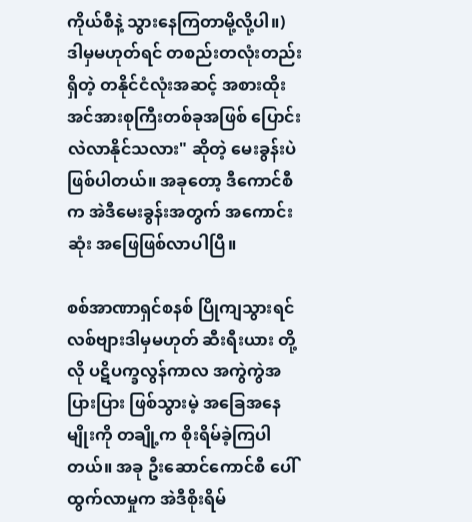ကိုယ်စီနဲ့ သွားနေကြတာမို့လို့ပါ။) ဒါမှမဟုတ်ရင် တစည်းတလုံးတည်းရှိတဲ့ တနိုင်ငံလုံးအဆင့် အစားထိုး အင်အားစုကြီးတစ်ခုအဖြစ် ပြောင်းလဲလာနိုင်သလား" ဆိုတဲ့ မေးခွန်းပဲ ဖြစ်ပါတယ်။ အခုတော့ ဒီကောင်စီက အဲဒီမေးခွန်းအတွက် အကောင်းဆုံး အဖြေဖြစ်လာပါပြီ။

စစ်အာဏာရှင်စနစ် ပြိုကျသွားရင် လစ်ဗျားဒါမှမဟုတ် ဆီးရီးယား တို့လို ပဋိပက္ခလွန်ကာလ အကွဲကွဲအပြားပြား ဖြစ်သွားမဲ့ အခြေအနေမျိုးကို တချို့က စိုးရိမ်ခဲ့ကြပါတယ်။ အခု ဦးဆောင်ကောင်စီ ပေါ်ထွက်လာမှုက အဲဒီစိုးရိမ်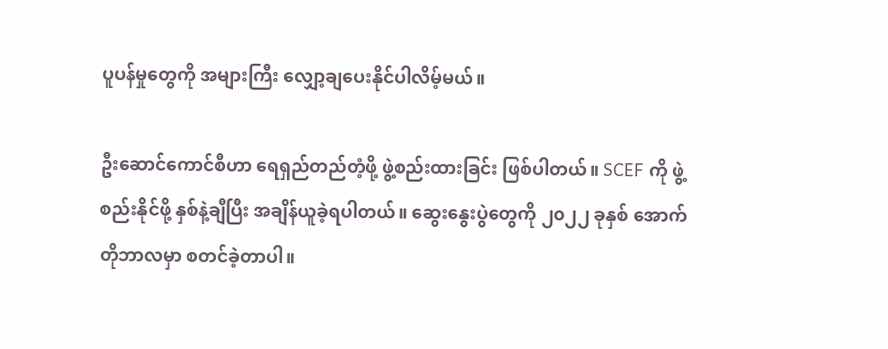ပူပန်မှုတွေကို အများကြီး လျှော့ချပေးနိုင်ပါလိမ့်မယ်။

ဦးဆောင်ကောင်စီဟာ ရေရှည်တည်တံ့ဖို့ ဖွဲ့စည်းထားခြင်း ဖြစ်ပါတယ်။ SCEF ကို ဖွဲ့စည်းနိုင်ဖို့ နှစ်နဲ့ချီပြီး အချိန်ယူခဲ့ရပါတယ်။ ဆွေးနွေးပွဲတွေကို ၂၀၂၂ ခုနှစ် အောက်တိုဘာလမှာ စတင်ခဲ့တာပါ။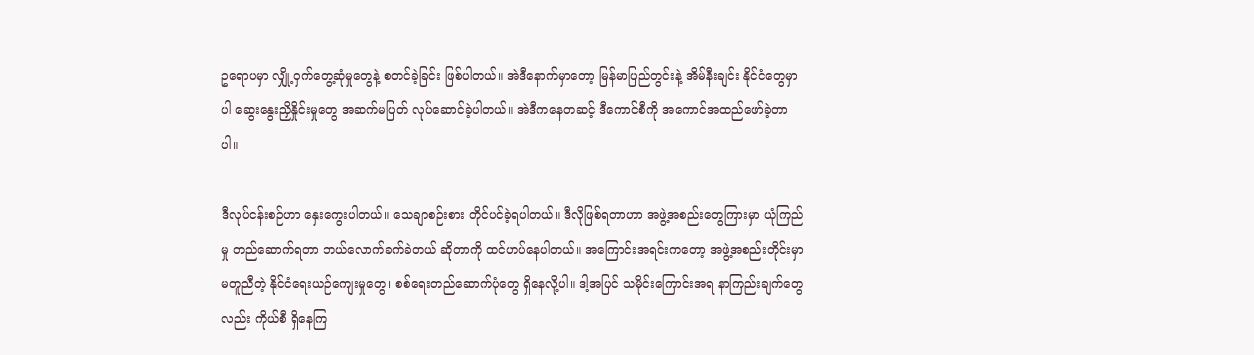ဥရောပမှာ လျှို့ဝှက်တွေ့ဆုံမှုတွေနဲ့ စတင်ခဲ့ခြင်း ဖြစ်ပါတယ်။ အဲဒီနောက်မှာတော့ မြန်မာပြည်တွင်းနဲ့ အိမ်နီးချင်း နိုင်ငံတွေမှာပါ ဆွေးနွေးညှိနှိုင်းမှုတွေ အဆက်မပြတ် လုပ်ဆောင်ခဲ့ပါတယ်။ အဲဒီကနေတဆင့် ဒီကောင်စီကို အကောင်အထည်ဖော်ခဲ့တာပါ။

ဒီလုပ်ငန်းစဉ်ဟာ နှေးကွေးပါတယ်။ သေချာစဉ်းစား တိုင်ပင်ခဲ့ရပါတယ်။ ဒီလိုဖြစ်ရတာဟာ အဖွဲ့အစည်းတွေကြားမှာ ယုံကြည်မှု တည်ဆောက်ရတာ ဘယ်လောက်ခက်ခဲတယ် ဆိုတာကို ထင်ဟပ်နေပါတယ်။ အကြောင်းအရင်းကတော့ အဖွဲ့အစည်းတိုင်းမှာ မတူညီတဲ့ နိုင်ငံရေးယဉ်ကျေးမှုတွေ၊ စစ်ရေးတည်ဆောက်ပုံတွေ ရှိနေလို့ပါ။ ဒါ့အပြင် သမိုင်းကြောင်းအရ နာကြည်းချက်တွေလည်း ကိုယ်စီ ရှိနေကြ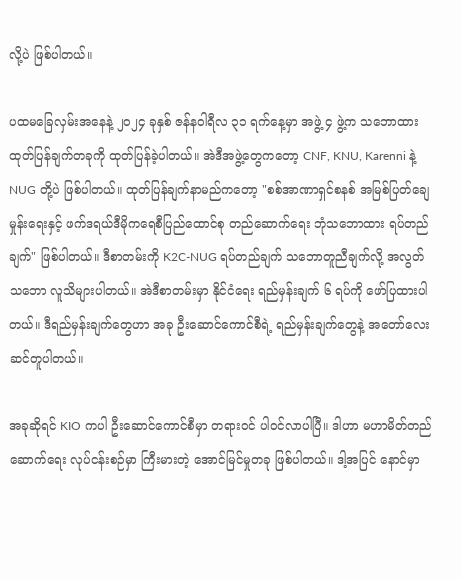လို့ပဲ ဖြစ်ပါတယ်။

ပထမခြေလှမ်းအနေနဲ့ ၂၀၂၄ ခုနှစ် ဇန်နဝါရီလ ၃၁ ရက်နေ့မှာ အဖွဲ့ ၄ ဖွဲ့က သဘောထားထုတ်ပြန်ချက်တခုကို ထုတ်ပြန်ခဲ့ပါတယ်။ အဲဒီအဖွဲ့တွေကတော့ CNF, KNU, Karenni နဲ့ NUG တို့ပဲ ဖြစ်ပါတယ်။ ထုတ်ပြန်ချက်နာမည်ကတော့ "စစ်အာဏာရှင်စနစ် အမြစ်ပြတ်ချေမှုန်းရေးနှင့် ဖက်ဒရယ်ဒီမိုကရေစီပြည်ထောင်စု တည်ဆောက်ရေး ဘုံသဘောထား ရပ်တည်ချက်" ဖြစ်ပါတယ်။ ဒီစာတမ်းကို K2C-NUG ရပ်တည်ချက် သဘောတူညီချက်လို့ အလွတ်သဘော လူသိများပါတယ်။ အဲဒီစာတမ်းမှာ နိုင်ငံရေး ရည်မှန်းချက် ၆ ရပ်ကို ဖော်ပြထားပါတယ်။ ဒီရည်မှန်းချက်တွေဟာ အခု ဦးဆောင်ကောင်စီရဲ့ ရည်မှန်းချက်တွေနဲ့ အတော်လေး ဆင်တူပါတယ်။

အခုဆိုရင် KIO ကပါ ဦးဆောင်ကောင်စီမှာ တရားဝင် ပါဝင်လာပါပြီ။ ဒါဟာ မဟာမိတ်တည်ဆောက်ရေး လုပ်ငန်းစဉ်မှာ ကြီးမားတဲ့ အောင်မြင်မှုတခု ဖြစ်ပါတယ်။ ဒါ့အပြင် နောင်မှာ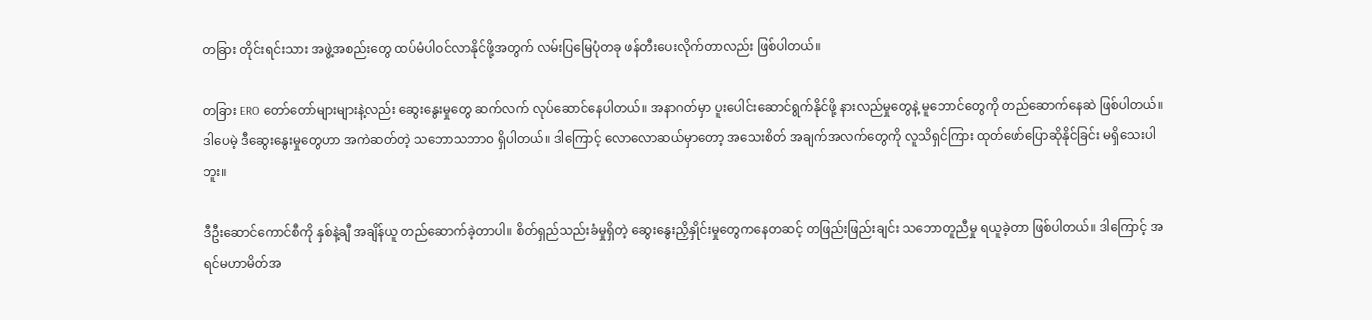တခြား တိုင်းရင်းသား အဖွဲ့အစည်းတွေ ထပ်မံပါဝင်လာနိုင်ဖို့အတွက် လမ်းပြမြေပုံတခု ဖန်တီးပေးလိုက်တာလည်း ဖြစ်ပါတယ်။

တခြား ERO တော်တော်များများနဲ့လည်း ဆွေးနွေးမှုတွေ ဆက်လက် လုပ်ဆောင်နေပါတယ်။ အနာဂတ်မှာ ပူးပေါင်းဆောင်ရွက်နိုင်ဖို့ နားလည်မှုတွေနဲ့ မူဘောင်တွေကို တည်ဆောက်နေဆဲ ဖြစ်ပါတယ်။ ဒါပေမဲ့ ဒီဆွေးနွေးမှုတွေဟာ အကဲဆတ်တဲ့ သဘောသဘာဝ ရှိပါတယ်။ ဒါကြောင့် လောလောဆယ်မှာတော့ အသေးစိတ် အချက်အလက်တွေကို လူသိရှင်ကြား ထုတ်ဖော်ပြောဆိုနိုင်ခြင်း မရှိသေးပါဘူး။

ဒီဦးဆောင်ကောင်စီကို နှစ်နဲ့ချီ အချိန်ယူ တည်ဆောက်ခဲ့တာပါ။ စိတ်ရှည်သည်းခံမှုရှိတဲ့ ဆွေးနွေးညှိနှိုင်းမှုတွေကနေတဆင့် တဖြည်းဖြည်းချင်း သဘောတူညီမှု ရယူခဲ့တာ ဖြစ်ပါတယ်။ ဒါကြောင့် အရင်မဟာမိတ်အ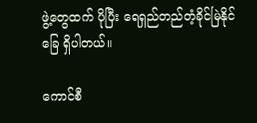ဖွဲ့တွေထက် ပိုပြီး ရေရှည်တည်တံ့ခိုင်မြဲနိုင်ခြေ ရှိပါတယ်။

ကောင်စီ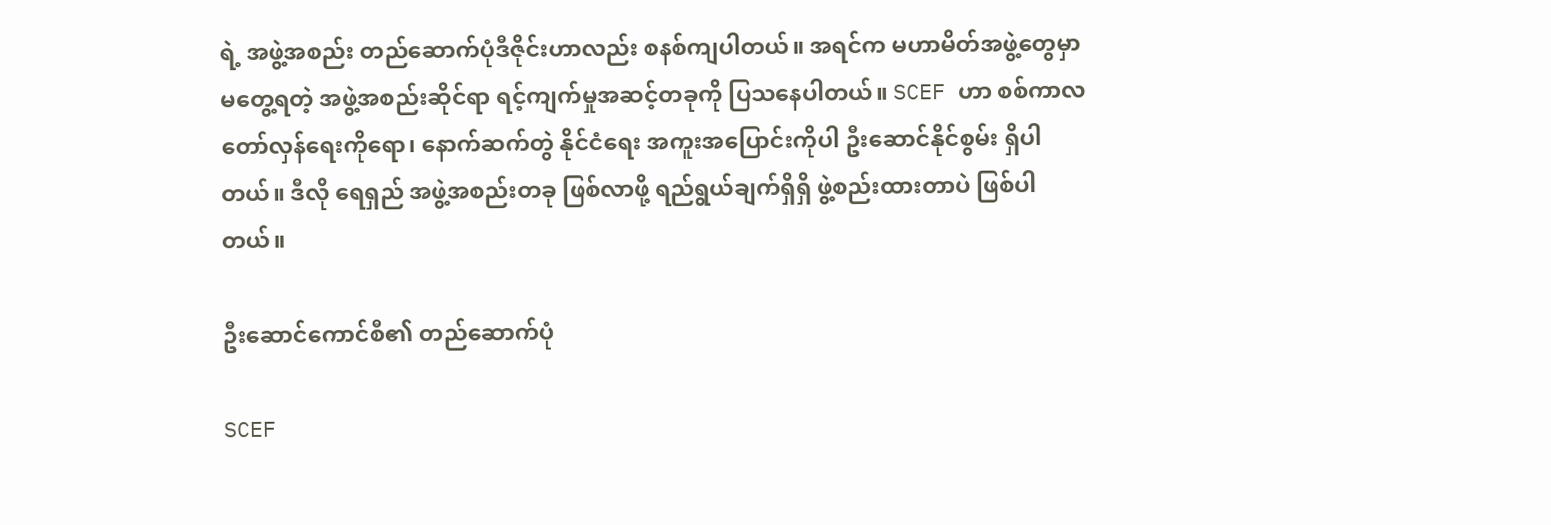ရဲ့ အဖွဲ့အစည်း တည်ဆောက်ပုံဒီဇိုင်းဟာလည်း စနစ်ကျပါတယ်။ အရင်က မဟာမိတ်အဖွဲ့တွေမှာ မတွေ့ရတဲ့ အဖွဲ့အစည်းဆိုင်ရာ ရင့်ကျက်မှုအဆင့်တခုကို ပြသနေပါတယ်။ SCEF ဟာ စစ်ကာလ တော်လှန်ရေးကိုရော၊ နောက်ဆက်တွဲ နိုင်ငံရေး အကူးအပြောင်းကိုပါ ဦးဆောင်နိုင်စွမ်း ရှိပါတယ်။ ဒီလို ရေရှည် အဖွဲ့အစည်းတခု ဖြစ်လာဖို့ ရည်ရွယ်ချက်ရှိရှိ ဖွဲ့စည်းထားတာပဲ ဖြစ်ပါတယ်။

ဦးဆောင်ကောင်စီ၏ တည်ဆောက်ပုံ

SCEF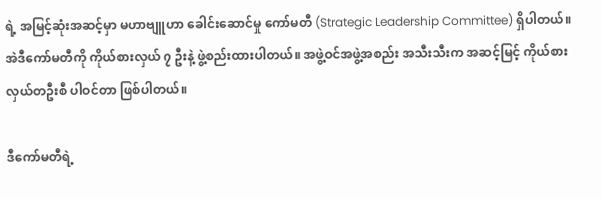ရဲ့ အမြင့်ဆုံးအဆင့်မှာ မဟာဗျူဟာ ခေါင်းဆောင်မှု ကော်မတီ (Strategic Leadership Committee) ရှိပါတယ်။ အဲဒီကော်မတီကို ကိုယ်စားလှယ် ၇ ဦးနဲ့ ဖွဲ့စည်းထားပါတယ်။ အဖွဲ့ဝင်အဖွဲ့အစည်း အသီးသီးက အဆင့်မြင့် ကိုယ်စားလှယ်တဦးစီ ပါဝင်တာ ဖြစ်ပါတယ်။

ဒီကော်မတီရဲ့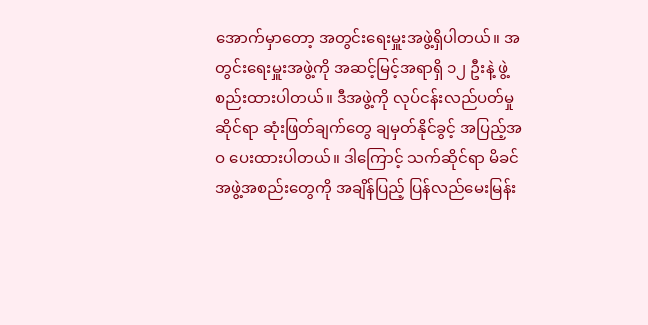အောက်မှာတော့ အတွင်းရေးမှူးအဖွဲ့ရှိပါတယ်။ အတွင်းရေးမှူးအဖွဲ့ကို အဆင့်မြင့်အရာရှိ ၁၂ ဦးနဲ့ ဖွဲ့စည်းထားပါတယ်။ ဒီအဖွဲ့ကို လုပ်ငန်းလည်ပတ်မှုဆိုင်ရာ ဆုံးဖြတ်ချက်တွေ ချမှတ်နိုင်ခွင့် အပြည့်အဝ ပေးထားပါတယ်။ ဒါကြောင့် သက်ဆိုင်ရာ မိခင်အဖွဲ့အစည်းတွေကို အချိန်ပြည့် ပြန်လည်မေးမြန်း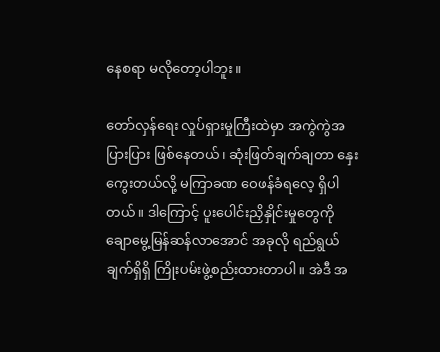နေစရာ မလိုတော့ပါဘူး။

တော်လှန်ရေး လှုပ်ရှားမှုကြီးထဲမှာ အကွဲကွဲအပြားပြား ဖြစ်နေတယ်၊ ဆုံးဖြတ်ချက်ချတာ နှေးကွေးတယ်လို့ မကြာခဏ ဝေဖန်ခံရလေ့ ရှိပါတယ်။ ဒါကြောင့် ပူးပေါင်းညှိနှိုင်းမှုတွေကို ချောမွေ့မြန်ဆန်လာအောင် အခုလို ရည်ရွယ်ချက်ရှိရှိ ကြိုးပမ်းဖွဲ့စည်းထားတာပါ။ အဲဒီ အ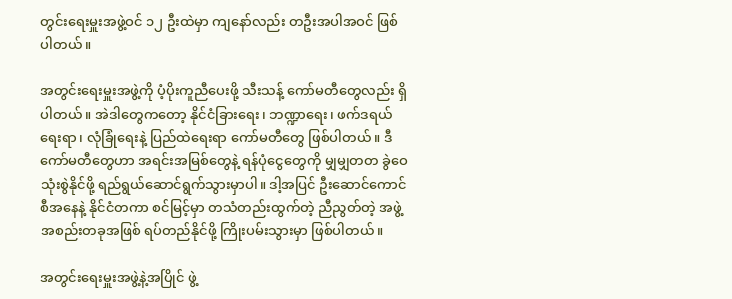တွင်းရေးမှူးအဖွဲ့ဝင် ၁၂ ဦးထဲမှာ ကျနော်လည်း တဦးအပါအဝင် ဖြစ်ပါတယ်။

အတွင်းရေးမှူးအဖွဲ့ကို ပံ့ပိုးကူညီပေးဖို့ သီးသန့် ကော်မတီတွေလည်း ရှိပါတယ်။ အဲဒါတွေကတော့ နိုင်ငံခြားရေး၊ ဘဏ္ဍာရေး၊ ဖက်ဒရယ်ရေးရာ၊ လုံခြုံရေးနဲ့ ပြည်ထဲရေးရာ ကော်မတီတွေ ဖြစ်ပါတယ်။ ဒီကော်မတီတွေဟာ အရင်းအမြစ်တွေနဲ့ ရန်ပုံငွေတွေကို မျှမျှတတ ခွဲဝေသုံးစွဲနိုင်ဖို့ ရည်ရွယ်ဆောင်ရွက်သွားမှာပါ။ ဒါ့အပြင် ဦးဆောင်ကောင်စီအနေနဲ့ နိုင်ငံတကာ စင်မြင့်မှာ တသံတည်းထွက်တဲ့ ညီညွတ်တဲ့ အဖွဲ့အစည်းတခုအဖြစ် ရပ်တည်နိုင်ဖို့ ကြိုးပမ်းသွားမှာ ဖြစ်ပါတယ်။

အတွင်းရေးမှူးအဖွဲ့နဲ့အပြိုင် ဖွဲ့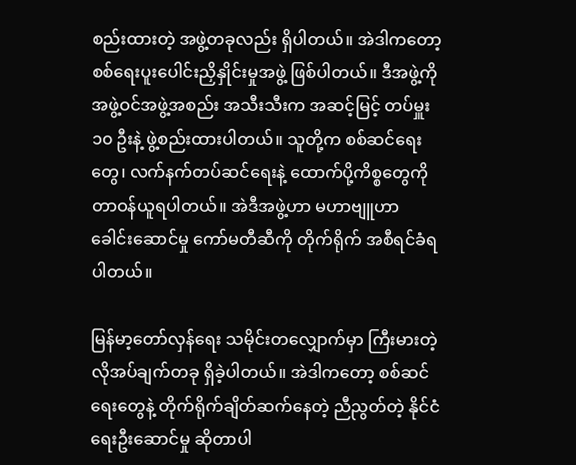စည်းထားတဲ့ အဖွဲ့တခုလည်း ရှိပါတယ်။ အဲဒါကတော့ စစ်ရေးပူးပေါင်းညှိနှိုင်းမှုအဖွဲ့ ဖြစ်ပါတယ်။ ဒီအဖွဲ့ကို အဖွဲ့ဝင်အဖွဲ့အစည်း အသီးသီးက အဆင့်မြင့် တပ်မှူး ၁၀ ဦးနဲ့ ဖွဲ့စည်းထားပါတယ်။ သူတို့က စစ်ဆင်ရေးတွေ၊ လက်နက်တပ်ဆင်ရေးနဲ့ ထောက်ပို့ကိစ္စတွေကို တာဝန်ယူရပါတယ်။ အဲဒီအဖွဲ့ဟာ မဟာဗျူဟာ ခေါင်းဆောင်မှု ကော်မတီဆီကို တိုက်ရိုက် အစီရင်ခံရပါတယ်။

မြန်မာ့တော်လှန်ရေး သမိုင်းတလျှောက်မှာ ကြီးမားတဲ့ လိုအပ်ချက်တခု ရှိခဲ့ပါတယ်။ အဲဒါကတော့ စစ်ဆင်ရေးတွေနဲ့ တိုက်ရိုက်ချိတ်ဆက်နေတဲ့ ညီညွတ်တဲ့ နိုင်ငံရေးဦးဆောင်မှု ဆိုတာပါ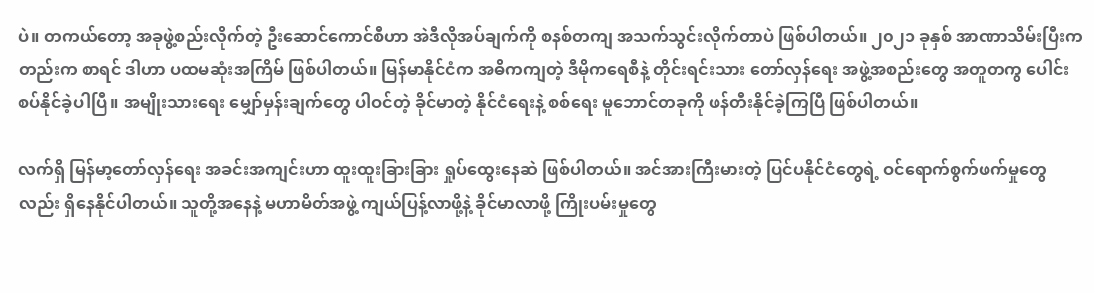ပဲ။ တကယ်တော့ အခုဖွဲ့စည်းလိုက်တဲ့ ဦးဆောင်ကောင်စီဟာ အဲဒီလိုအပ်ချက်ကို စနစ်တကျ အသက်သွင်းလိုက်တာပဲ ဖြစ်ပါတယ်။ ၂၀၂၁ ခုနှစ် အာဏာသိမ်းပြီးကတည်းက စာရင် ဒါဟာ ပထမဆုံးအကြိမ် ဖြစ်ပါတယ်။ မြန်မာနိုင်ငံက အဓိကကျတဲ့ ဒီမိုကရေစီနဲ့ တိုင်းရင်းသား တော်လှန်ရေး အဖွဲ့အစည်းတွေ အတူတကွ ပေါင်းစပ်နိုင်ခဲ့ပါပြီ။ အမျိုးသားရေး မျှော်မှန်းချက်တွေ ပါဝင်တဲ့ ခိုင်မာတဲ့ နိုင်ငံရေးနဲ့ စစ်ရေး မူဘောင်တခုကို ဖန်တီးနိုင်ခဲ့ကြပြီ ဖြစ်ပါတယ်။

လက်ရှိ မြန်မာ့တော်လှန်ရေး အခင်းအကျင်းဟာ ထူးထူးခြားခြား ရှုပ်ထွေးနေဆဲ ဖြစ်ပါတယ်။ အင်အားကြီးမားတဲ့ ပြင်ပနိုင်ငံတွေရဲ့ ဝင်ရောက်စွက်ဖက်မှုတွေလည်း ရှိနေနိုင်ပါတယ်။ သူတို့အနေနဲ့ မဟာမိတ်အဖွဲ့ ကျယ်ပြန့်လာဖို့နဲ့ ခိုင်မာလာဖို့ ကြိုးပမ်းမှုတွေ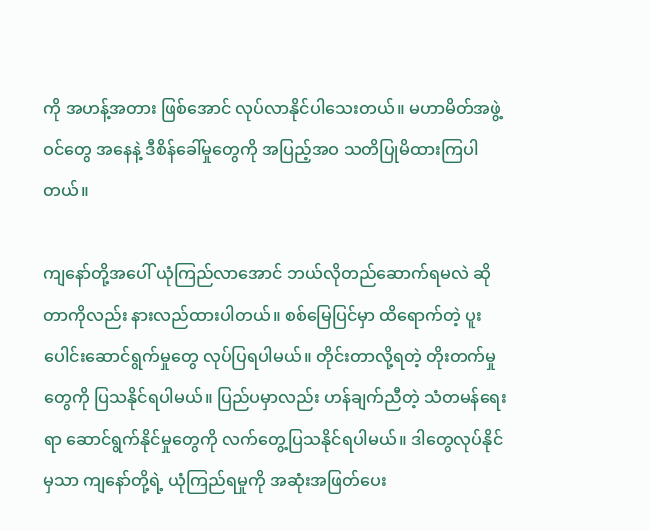ကို အဟန့်အတား ဖြစ်အောင် လုပ်လာနိုင်ပါသေးတယ်။ မဟာမိတ်အဖွဲ့ဝင်တွေ အနေနဲ့ ဒီစိန်ခေါ်မှုတွေကို အပြည့်အဝ သတိပြုမိထားကြပါတယ်။

ကျနော်တို့အပေါ် ယုံကြည်လာအောင် ဘယ်လိုတည်ဆောက်ရမလဲ ဆိုတာကိုလည်း နားလည်ထားပါတယ်။ စစ်မြေပြင်မှာ ထိရောက်တဲ့ ပူးပေါင်းဆောင်ရွက်မှုတွေ လုပ်ပြရပါမယ်။ တိုင်းတာလို့ရတဲ့ တိုးတက်မှုတွေကို ပြသနိုင်ရပါမယ်။ ပြည်ပမှာလည်း ဟန်ချက်ညီတဲ့ သံတမန်ရေးရာ ဆောင်ရွက်နိုင်မှုတွေကို လက်တွေ့ပြသနိုင်ရပါမယ်။ ဒါတွေလုပ်နိုင်မှသာ ကျနော်တို့ရဲ့ ယုံကြည်ရမှုကို အဆုံးအဖြတ်ပေး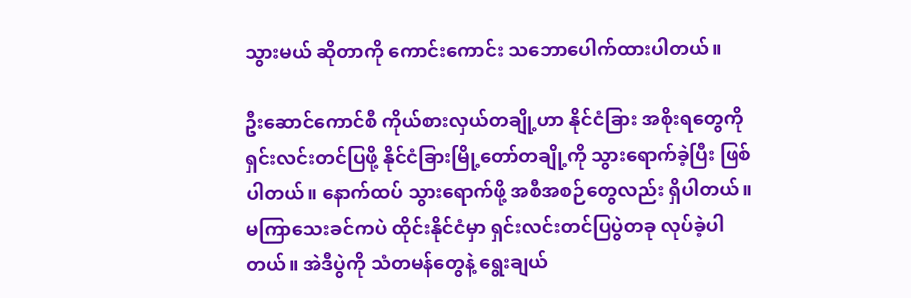သွားမယ် ဆိုတာကို ကောင်းကောင်း သဘောပေါက်ထားပါတယ်။

ဦးဆောင်ကောင်စီ ကိုယ်စားလှယ်တချို့ဟာ နိုင်ငံခြား အစိုးရတွေကို ရှင်းလင်းတင်ပြဖို့ နိုင်ငံခြားမြို့တော်တချို့ကို သွားရောက်ခဲ့ပြီး ဖြစ်ပါတယ်။ နောက်ထပ် သွားရောက်ဖို့ အစီအစဉ်တွေလည်း ရှိပါတယ်။ မကြာသေးခင်ကပဲ ထိုင်းနိုင်ငံမှာ ရှင်းလင်းတင်ပြပွဲတခု လုပ်ခဲ့ပါတယ်။ အဲဒီပွဲကို သံတမန်တွေနဲ့ ရွေးချယ်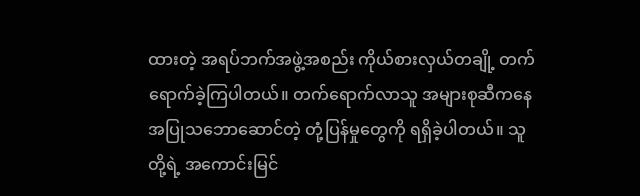ထားတဲ့ အရပ်ဘက်အဖွဲ့အစည်း ကိုယ်စားလှယ်တချို့ တက်ရောက်ခဲ့ကြပါတယ်။ တက်ရောက်လာသူ အများစုဆီကနေ အပြုသဘောဆောင်တဲ့ တုံ့ပြန်မှုတွေကို ရရှိခဲ့ပါတယ်။ သူတို့ရဲ့ အကောင်းမြင်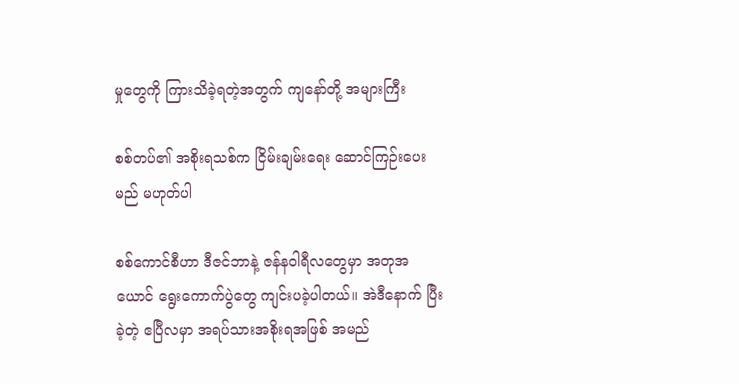မှုတွေကို ကြားသိခဲ့ရတဲ့အတွက် ကျနော်တို့ အများကြီး

စစ်တပ်၏ အစိုးရသစ်က ငြိမ်းချမ်းရေး ဆောင်ကြဉ်းပေးမည် မဟုတ်ပါ

စစ်ကောင်စီဟာ ဒီဇင်ဘာနဲ့ ဇန်နဝါရီလတွေမှာ အတုအယောင် ရွေးကောက်ပွဲတွေ ကျင်းပခဲ့ပါတယ်။ အဲဒီနောက် ပြီးခဲ့တဲ့ ဧပြီလမှာ အရပ်သားအစိုးရအဖြစ် အမည်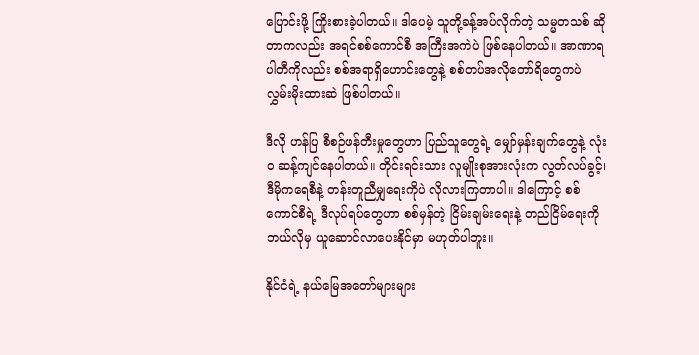ပြောင်းဖို့ ကြိုးစားခဲ့ပါတယ်။ ဒါပေမဲ့ သူတို့ခန့်အပ်လိုက်တဲ့ သမ္မတသစ် ဆိုတာကလည်း အရင်စစ်ကောင်စီ အကြီးအကဲပဲ ဖြစ်နေပါတယ်။ အာဏာရပါတီကိုလည်း စစ်အရာရှိဟောင်းတွေနဲ့ စစ်တပ်အလိုတော်ရိတွေကပဲ လွှမ်းမိုးထားဆဲ ဖြစ်ပါတယ်။

ဒီလို ဟန်ပြ စီစဉ်ဖန်တီးမှုတွေဟာ ပြည်သူတွေရဲ့ မျှော်မှန်းချက်တွေနဲ့ လုံးဝ ဆန့်ကျင်နေပါတယ်။ တိုင်းရင်းသား လူမျိုးစုအားလုံးက လွတ်လပ်ခွင့်၊ ဒီမိုကရေစီနဲ့ တန်းတူညီမျှရေးကိုပဲ လိုလားကြတာပါ။ ဒါကြောင့် စစ်ကောင်စီရဲ့ ဒီလုပ်ရပ်တွေဟာ စစ်မှန်တဲ့ ငြိမ်းချမ်းရေးနဲ့ တည်ငြိမ်ရေးကို ဘယ်လိုမှ ယူဆောင်လာပေးနိုင်မှာ မဟုတ်ပါဘူး။

နိုင်ငံရဲ့ နယ်မြေအတော်များများ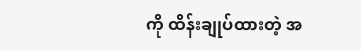ကို ထိန်းချုပ်ထားတဲ့ အ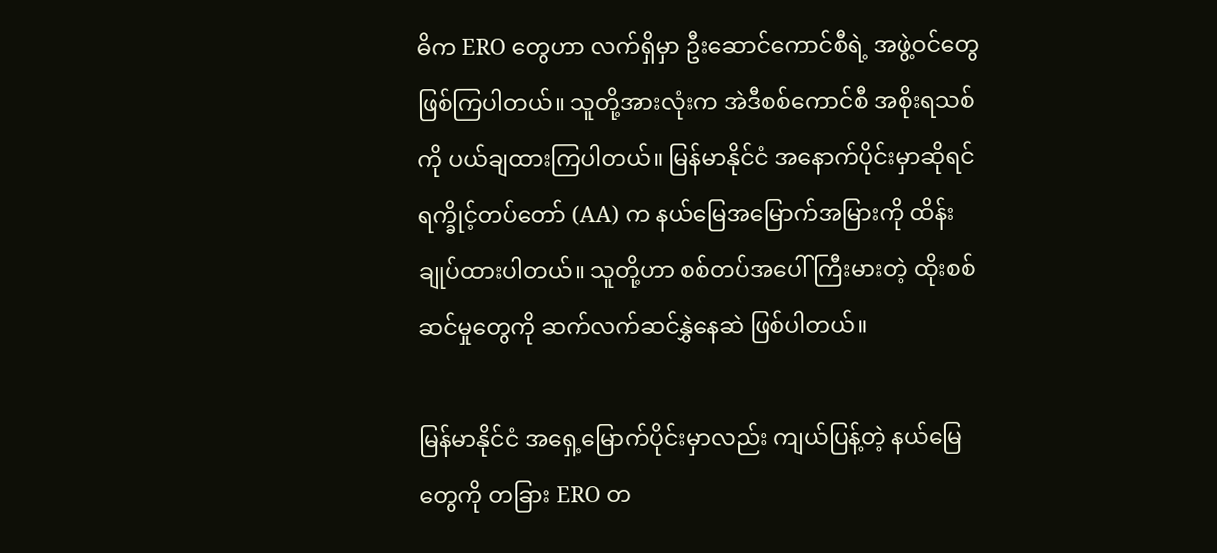ဓိက ERO တွေဟာ လက်ရှိမှာ ဦးဆောင်ကောင်စီရဲ့ အဖွဲ့ဝင်တွေ ဖြစ်ကြပါတယ်။ သူတို့အားလုံးက အဲဒီစစ်ကောင်စီ အစိုးရသစ်ကို ပယ်ချထားကြပါတယ်။ မြန်မာနိုင်ငံ အနောက်ပိုင်းမှာဆိုရင် ရက္ခိုင့်တပ်တော် (AA) က နယ်မြေအမြောက်အမြားကို ထိန်းချုပ်ထားပါတယ်။ သူတို့ဟာ စစ်တပ်အပေါ် ကြီးမားတဲ့ ထိုးစစ်ဆင်မှုတွေကို ဆက်လက်ဆင်နွှဲနေဆဲ ဖြစ်ပါတယ်။

မြန်မာနိုင်ငံ အရှေ့မြောက်ပိုင်းမှာလည်း ကျယ်ပြန့်တဲ့ နယ်မြေတွေကို တခြား ERO တ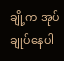ချို့က အုပ်ချုပ်နေပါ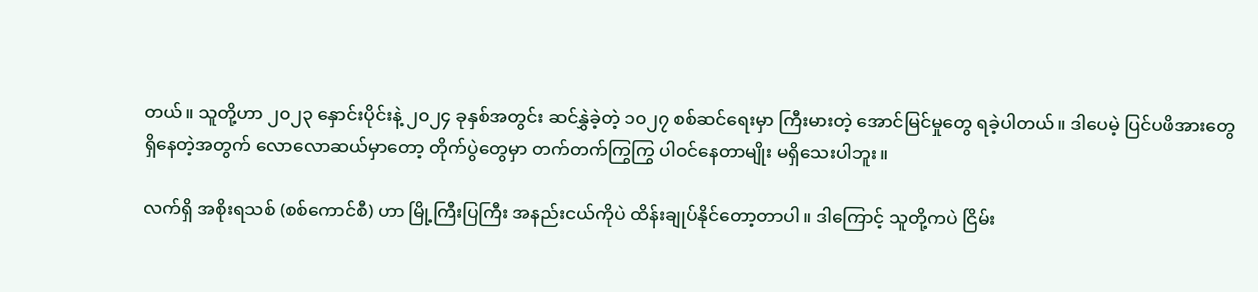တယ်။ သူတို့ဟာ ၂၀၂၃ နှောင်းပိုင်းနဲ့ ၂၀၂၄ ခုနှစ်အတွင်း ဆင်နွှဲခဲ့တဲ့ ၁၀၂၇ စစ်ဆင်ရေးမှာ ကြီးမားတဲ့ အောင်မြင်မှုတွေ ရခဲ့ပါတယ်။ ဒါပေမဲ့ ပြင်ပဖိအားတွေ ရှိနေတဲ့အတွက် လောလောဆယ်မှာတော့ တိုက်ပွဲတွေမှာ တက်တက်ကြွကြွ ပါဝင်နေတာမျိုး မရှိသေးပါဘူး။

လက်ရှိ အစိုးရသစ် (စစ်ကောင်စီ) ဟာ မြို့ကြီးပြကြီး အနည်းငယ်ကိုပဲ ထိန်းချုပ်နိုင်တော့တာပါ။ ဒါကြောင့် သူတို့ကပဲ ငြိမ်း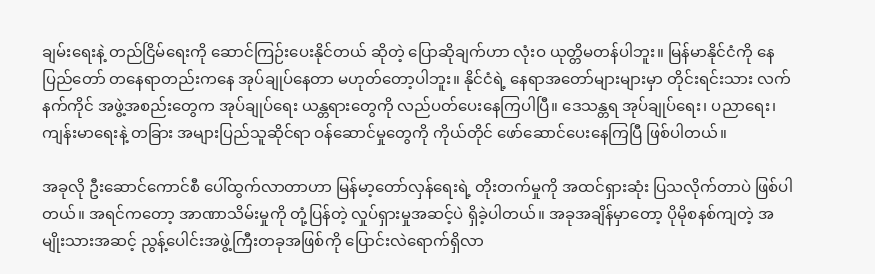ချမ်းရေးနဲ့ တည်ငြိမ်ရေးကို ဆောင်ကြဉ်းပေးနိုင်တယ် ဆိုတဲ့ ပြောဆိုချက်ဟာ လုံးဝ ယုတ္တိမတန်ပါဘူး။ မြန်မာနိုင်ငံကို နေပြည်တော် တနေရာတည်းကနေ အုပ်ချုပ်နေတာ မဟုတ်တော့ပါဘူး။ နိုင်ငံရဲ့ နေရာအတော်များများမှာ တိုင်းရင်းသား လက်နက်ကိုင် အဖွဲ့အစည်းတွေက အုပ်ချုပ်ရေး ယန္တရားတွေကို လည်ပတ်ပေးနေကြပါပြီ။ ဒေသန္တရ အုပ်ချုပ်ရေး၊ ပညာရေး၊ ကျန်းမာရေးနဲ့ တခြား အများပြည်သူဆိုင်ရာ ဝန်ဆောင်မှုတွေကို ကိုယ်တိုင် ဖော်ဆောင်ပေးနေကြပြီ ဖြစ်ပါတယ်။

အခုလို ဦးဆောင်ကောင်စီ ပေါ်ထွက်လာတာဟာ မြန်မာ့တော်လှန်ရေးရဲ့ တိုးတက်မှုကို အထင်ရှားဆုံး ပြသလိုက်တာပဲ ဖြစ်ပါတယ်။ အရင်ကတော့ အာဏာသိမ်းမှုကို တုံ့ပြန်တဲ့ လှုပ်ရှားမှုအဆင့်ပဲ ရှိခဲ့ပါတယ်။ အခုအချိန်မှာတော့ ပိုမိုစနစ်ကျတဲ့ အမျိုးသားအဆင့် ညွန့်ပေါင်းအဖွဲ့ကြီးတခုအဖြစ်ကို ပြောင်းလဲရောက်ရှိလာ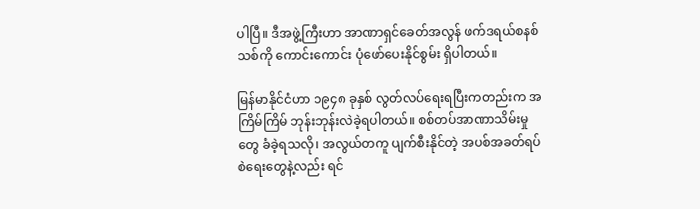ပါပြီ။ ဒီအဖွဲ့ကြီးဟာ အာဏာရှင်ခေတ်အလွန် ဖက်ဒရယ်စနစ်သစ်ကို ကောင်းကောင်း ပုံဖော်ပေးနိုင်စွမ်း ရှိပါတယ်။

မြန်မာနိုင်ငံဟာ ၁၉၄၈ ခုနှစ် လွတ်လပ်ရေးရပြီးကတည်းက အကြိမ်ကြိမ် ဘုန်းဘုန်းလဲခဲ့ရပါတယ်။ စစ်တပ်အာဏာသိမ်းမှုတွေ ခံခဲ့ရသလို၊ အလွယ်တကူ ပျက်စီးနိုင်တဲ့ အပစ်အခတ်ရပ်စဲရေးတွေနဲ့လည်း ရင်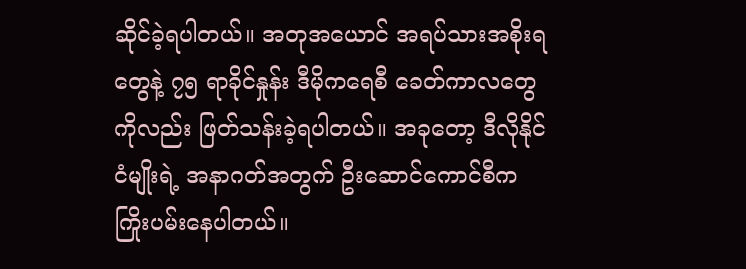ဆိုင်ခဲ့ရပါတယ်။ အတုအယောင် အရပ်သားအစိုးရတွေနဲ့ ၇၅ ရာခိုင်နှုန်း ဒီမိုကရေစီ ခေတ်ကာလတွေကိုလည်း ဖြတ်သန်းခဲ့ရပါတယ်။ အခုတော့ ဒီလိုနိုင်ငံမျိုးရဲ့ အနာဂတ်အတွက် ဦးဆောင်ကောင်စီက ကြိုးပမ်းနေပါတယ်။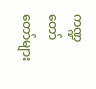ကဏ္ဍတော်တော်များ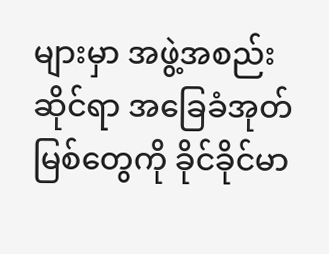များမှာ အဖွဲ့အစည်းဆိုင်ရာ အခြေခံအုတ်မြစ်တွေကို ခိုင်ခိုင်မာ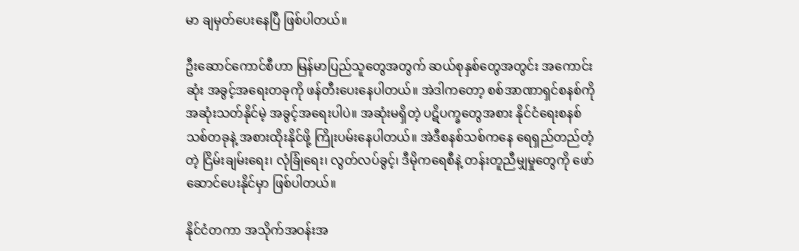မာ ချမှတ်ပေးနေပြီ ဖြစ်ပါတယ်။

ဦးဆောင်ကောင်စီဟာ မြန်မာပြည်သူတွေအတွက် ဆယ်စုနှစ်တွေအတွင်း အကောင်းဆုံး အခွင့်အရေးတခုကို ဖန်တီးပေးနေပါတယ်။ အဲဒါကတော့ စစ်အာဏာရှင်စနစ်ကို အဆုံးသတ်နိုင်မဲ့ အခွင့်အရေးပါပဲ။ အဆုံးမရှိတဲ့ ပဋိပက္ခတွေအစား နိုင်ငံရေးစနစ်သစ်တခုနဲ့ အစားထိုးနိုင်ဖို့ ကြိုးပမ်းနေပါတယ်။ အဲဒီစနစ်သစ်ကနေ ရေရှည်တည်တံ့တဲ့ ငြိမ်းချမ်းရေး၊ လုံခြုံရေး၊ လွတ်လပ်ခွင့်၊ ဒီမိုကရေစီနဲ့ တန်းတူညီမျှမှုတွေကို ဖော်ဆောင်ပေးနိုင်မှာ ဖြစ်ပါတယ်။

နိုင်ငံတကာ အသိုက်အဝန်းအ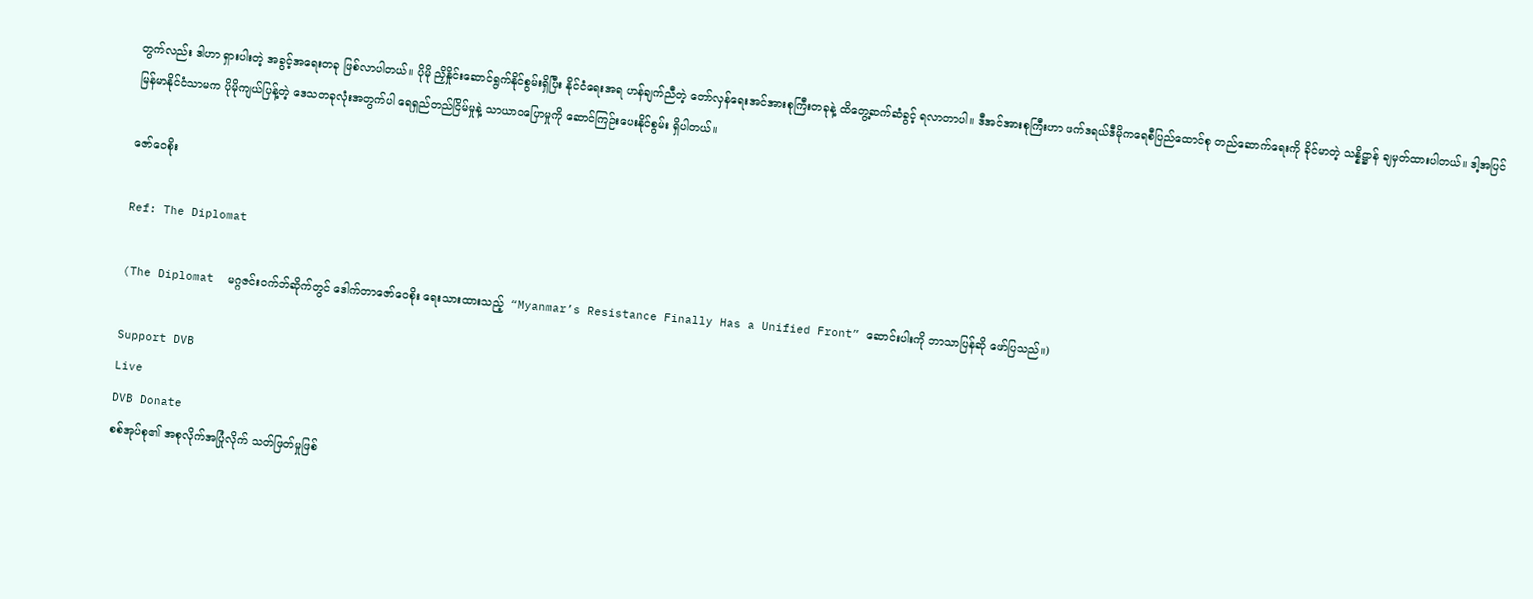တွက်လည်း ဒါဟာ ရှားပါးတဲ့ အခွင့်အရေးတခု ဖြစ်လာပါတယ်။ ပိုမို ညှိနှိုင်းဆောင်ရွက်နိုင်စွမ်းရှိပြီး နိုင်ငံရေးအရ ဟန်ချက်ညီတဲ့ တော်လှန်ရေးအင်အားစုကြီးတခုနဲ့ ထိတွေ့ဆက်ဆံခွင့် ရလာတာပါ။ ဒီအင်အားစုကြီးဟာ ဖက်ဒရယ်ဒီမိုကရေစီပြည်ထောင်စု တည်ဆောက်ရေးကို ခိုင်မာတဲ့ သန္နိဋ္ဌာန် ချမှတ်ထားပါတယ်။ ဒါ့အပြင် မြန်မာနိုင်ငံသာမက ပိုမိုကျယ်ပြန့်တဲ့ ဒေသတခုလုံးအတွက်ပါ ရေရှည်တည်ငြိမ်မှုနဲ့ သာယာဝပြောမှုကို ဆောင်ကြဉ်းပေးနိုင်စွမ်း ရှိပါတယ်။

ဇော်ဝေစိုး

Ref: The Diplomat

(The Diplomat  မဂ္ဂဇင်းဝက်ဘ်ဆိုက်တွင် ဒေါက်တာဇော်ဝေစိုး ရေးသားထားသည့်  “Myanmar’s Resistance Finally Has a Unified Front” ဆောင်းပါးကို ဘာသာပြန်ဆို ဖော်ပြသည်။)

Support DVB
Live
DVB Donate
စစ်အုပ်စု၏ အစုလိုက်အပြုံလိုက် သတ်ဖြတ်မှုဖြစ်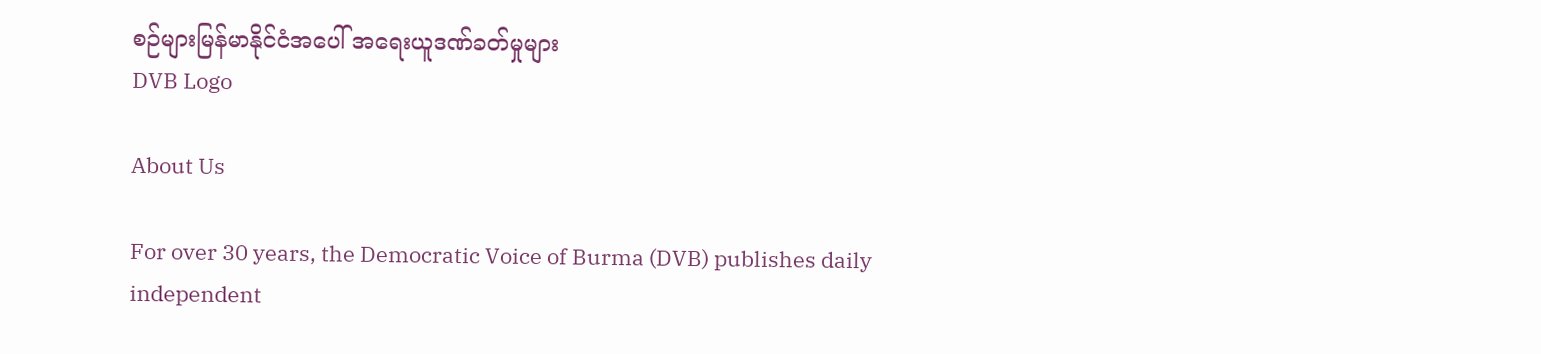စဉ်များမြန်မာနိုင်ငံအပေါ် အရေးယူဒဏ်ခတ်မှုများ
DVB Logo

About Us

For over 30 years, the Democratic Voice of Burma (DVB) publishes daily independent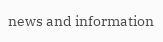news and information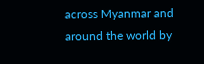across Myanmar and around the world by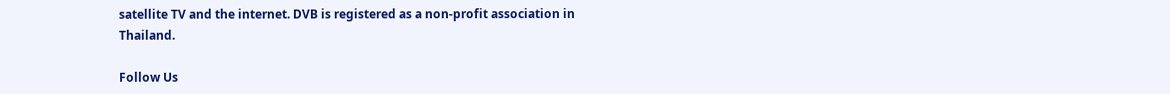satellite TV and the internet. DVB is registered as a non-profit association in Thailand.

Follow Us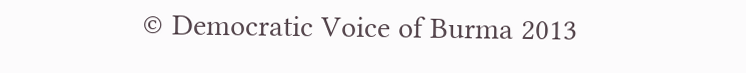© Democratic Voice of Burma 2013